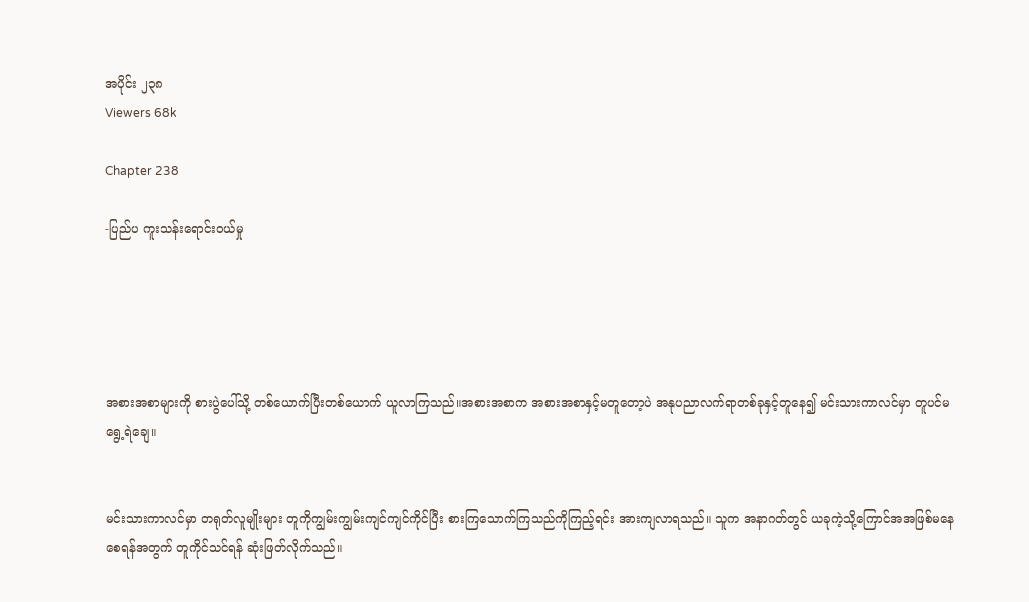အပိုင်း ၂၃၈
Viewers 68k

Chapter 238

-ပြည်ပ ကူးသန်းရောင်းဝယ်မှု





အစားအစာများကို စားပွဲပေါ်သို့ တစ်ယောက်ပြီးတစ်ယောက် ယူလာကြသည်။အစားအစာက အစားအစာနှင့်မတူတော့ပဲ အနုပညာလက်ရာတစ်ခုနှင့်တူနေ၍ မင်းသားကာလင်မှာ တူပင်မရွေ့ရဲချေ။


မင်းသားကာလင်မှာ တရုတ်လူမျိုးများ တူကိုကျွမ်းကျွမ်းကျင်ကျင်ကိုင်ပြီး စားကြသောက်ကြသည်ကိုကြည့်ရင်း အားကျလာရသည်။ သူက အနာဂတ်တွင် ယခုကဲ့သို့ကြောင်အအဖြစ်မနေစေရန်အတွက် တူကိုင်သင်ရန် ဆုံးဖြတ်လိုက်သည်။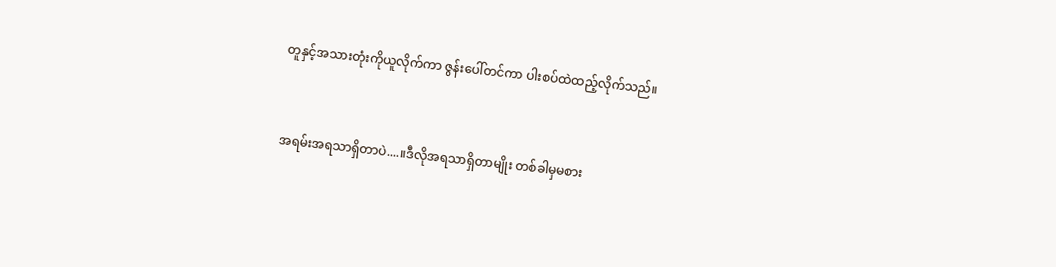တူနှင့်အသားတုံးကိုယူလိုက်ကာ ဇွန်းပေါ်တင်ကာ ပါးစပ်ထဲထည့်လိုက်သည်။


အရမ်းအရသာရှိတာပဲ....။ဒီလိုအရသာရှိတာမျိုး တစ်ခါမှမစား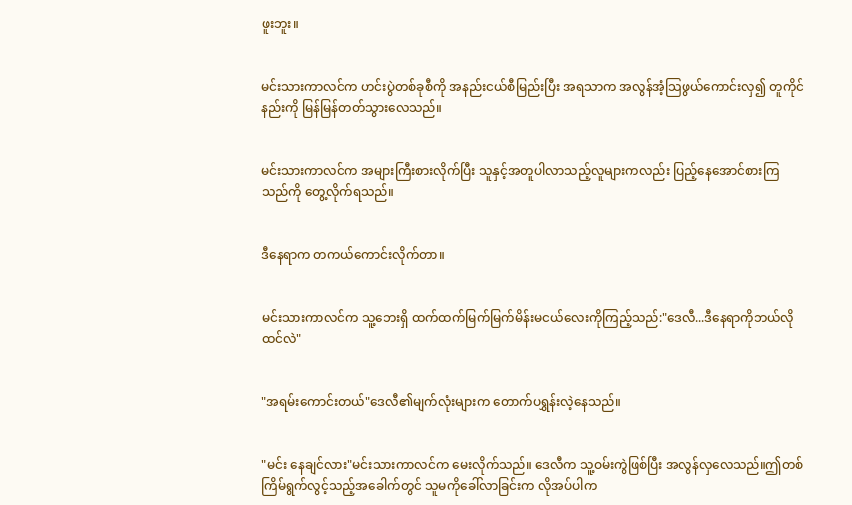ဖူးဘူး။


မင်းသားကာလင်က ဟင်းပွဲတစ်ခုစီကို အနည်းငယ်စီမြည်းပြီး အရသာက အလွန်အံ့သြဖွယ်ကောင်းလှ၍ တူကိုင်နည်းကို မြန်မြန်တတ်သွားလေသည်။


မင်းသားကာလင်က အများကြီးစားလိုက်ပြီး သူနှင့်အတူပါလာသည့်လူများကလည်း ပြည့်နေအောင်စားကြသည်ကို တွေ့လိုက်ရသည်။


ဒီနေရာက တကယ်ကောင်းလိုက်တာ။


မင်းသားကာလင်က သူ့ဘေးရှိ ထက်ထက်မြက်မြက်မိန်းမငယ်လေးကိုကြည့်သည်:"ဒေလီ...ဒီနေရာကိုဘယ်လိုထင်လဲ"


"အရမ်းကောင်းတယ်"ဒေလီ၏မျက်လုံးများက တောက်ပရွှန်းလဲ့နေသည်။


"မင်း နေချင်လား"မင်းသားကာလင်က မေးလိုက်သည်။ ဒေလီက သူ့ဝမ်းကွဲဖြစ်ပြီး အလွန်လှလေသည်။ဤတစ်ကြိမ်ရွက်လွင့်သည့်အခေါက်တွင် သူမကိုခေါ်လာခြင်းက လိုအပ်ပါက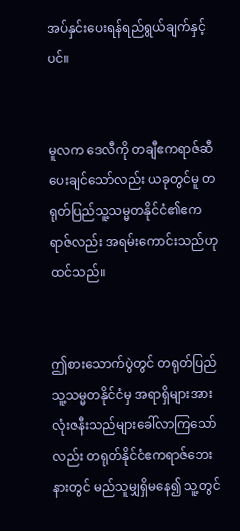အပ်နှင်းပေးရန်ရည်ရွယ်ချက်နှင့်ပင်။


မူလက ဒေလီကို တချီဧကရာဇ်ဆီပေးချင်သော်လည်း ယခုတွင်မူ တရုတ်ပြည်သူ့သမ္မတနိုင်ငံ၏ဧကရာဇ်လည်း အရမ်းကောင်းသည်ဟုထင်သည်။


ဤစားသောက်ပွဲတွင် တရုတ်ပြည်သူ့သမ္မတနိုင်ငံမှ အရာရှိများအားလုံးဇနီးသည်များခေါ်လာကြသော်လည်း တရုတ်နိုင်ငံဧကရာဇ်ဘေးနားတွင် မည်သူမျှရှိမနေ၍ သူ့တွင်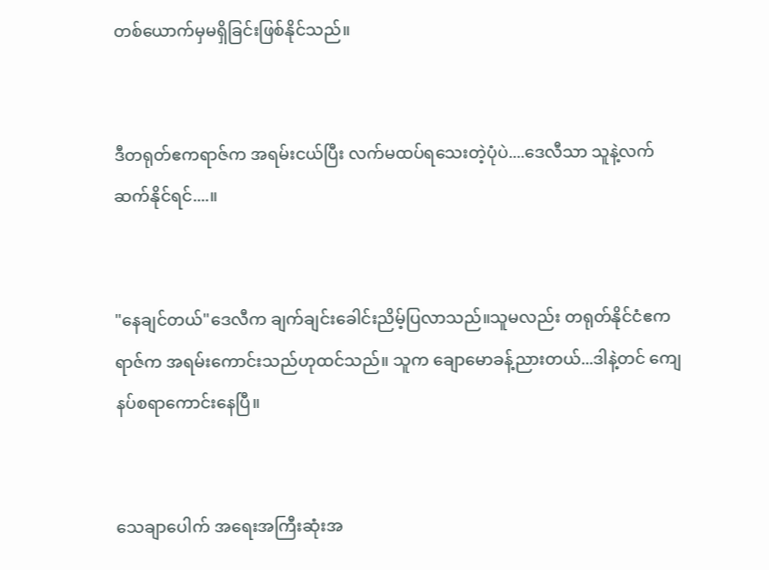တစ်ယောက်မှမရှိခြင်းဖြစ်နိုင်သည်။


ဒီတရုတ်ဧကရာဇ်က အရမ်းငယ်ပြီး လက်မထပ်ရသေးတဲ့ပုံပဲ....ဒေလီသာ သူနဲ့လက်ဆက်နိုင်ရင်....။


"နေချင်တယ်"ဒေလီက ချက်ချင်းခေါင်းညိမ့်ပြလာသည်။သူမလည်း တရုတ်နိုင်ငံဧကရာဇ်က အရမ်းကောင်းသည်ဟုထင်သည်။ သူက ချောမောခန့်ညားတယ်...ဒါနဲ့တင် ကျေနပ်စရာကောင်းနေပြီ။


သေချာပေါက် အရေးအကြီးဆုံးအ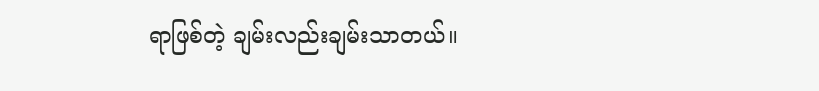ရာဖြစ်တဲ့ ချမ်းလည်းချမ်းသာတယ်။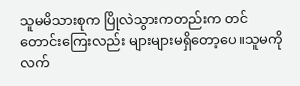သူမမိသားစုက ပြိုလဲသွားကတည်းက တင်တောင်းကြေးလည်း များများမရှိတော့ပေ။သူမကို လက်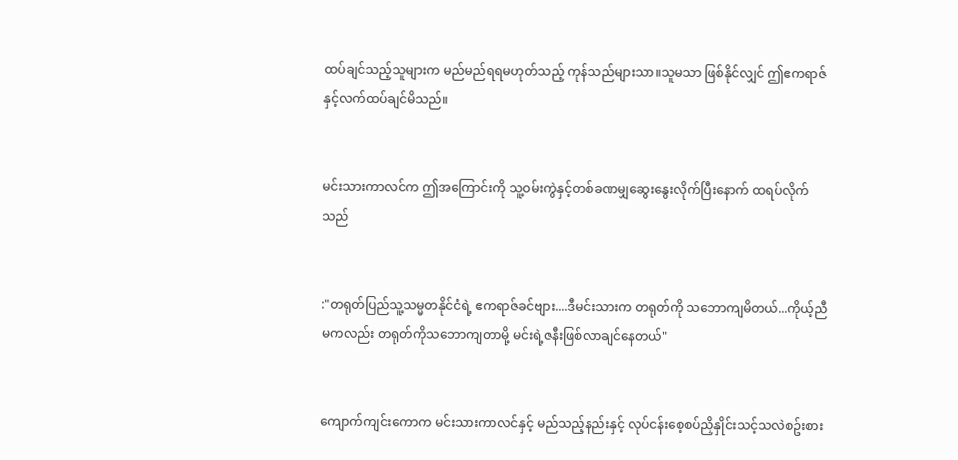ထပ်ချင်သည့်သူများက မည်မည်ရရမဟုတ်သည့် ကုန်သည်များသာ။သူမသာ ဖြစ်နိုင်လျှင် ဤဧကရာဇ်နှင့်လက်ထပ်ချင်မိသည်။


မင်းသားကာလင်က ဤအကြောင်းကို သူ့ဝမ်းကွဲနှင့်တစ်ခဏမျှဆွေးနွေးလိုက်ပြီးနောက် ထရပ်လိုက်သည်


:"တရုတ်ပြည်သူ့သမ္မတနိုင်ငံရဲ့ ဧကရာဇ်ခင်ဗျား....ဒီမင်းသားက တရုတ်ကို သဘောကျမိတယ်...ကိုယ့်ညီမကလည်း တရုတ်ကိုသဘောကျတာမို့ မင်းရဲ့ဇနီးဖြစ်လာချင်နေတယ်"


ကျောက်ကျင်းကောက မင်းသားကာလင်နှင့် မည်သည့်နည်းနှင့် လုပ်ငန်းစေ့စပ်ညှိနှိုင်းသင့်သလဲစဥ်းစား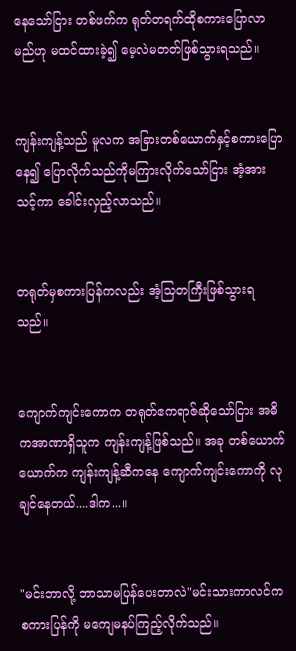နေသော်ငြား တစ်ဖက်က ရုတ်တရက်ထိုစကားပြောလာမည်ဟု မထင်ထားခဲ့၍ မေ့လဲမတတ်ဖြစ်သွားရသည်။


ကျန်းကျန့်သည် မူလက အခြားတစ်ယောက်နှင့်စကားပြောနေ၍ ပြောလိုက်သည်ကိုမကြားလိုက်သော်ငြား အံ့အားသင့်ကာ ခေါင်းလှည့်လာသည်။


တရုတ်မှစကားပြန်ကလည်း အံ့သြတကြီးဖြစ်သွားရသည်။


ကျောက်ကျင်းကောက တရုတ်ဧကရာဇ်ဆိုသော်ငြား အဓိကအာဏာရှိသူက ကျန်းကျန့်ဖြစ်သည်။ အခု တစ်ယောက်ယောက်က ကျန်းကျန့်ဆီကနေ ကျောက်ကျင်းကောကို လုချင်နေတယ်....ဒါက...။


"မင်းဘာလို့ ဘာသာမပြန်ပေးတာလဲ"မင်းသားကာလင်က စကားပြန်ကို မကျေမနပ်ကြည့်လိုက်သည်။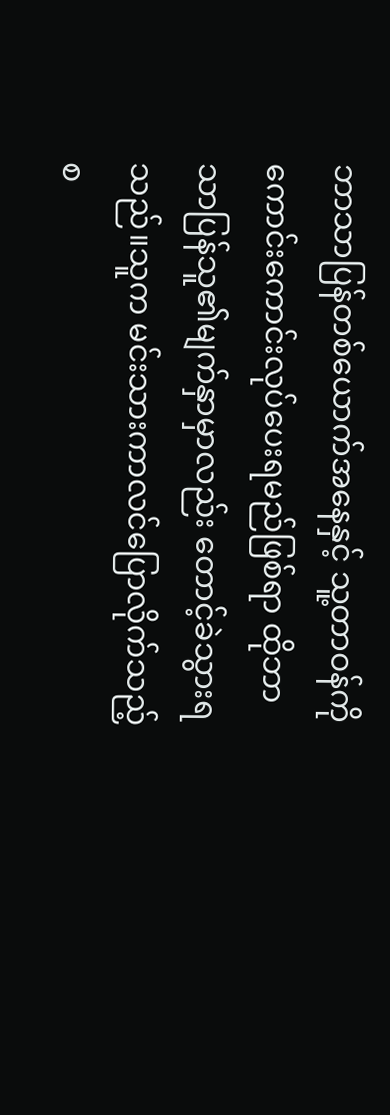ဘာသာပြန်တစ်ယောက်အနေနှင့် သူ့တာဝန်ကိုကောင်းကောင်းလုပ်ပေးရမည်ဖြစ်ရာ ထိုဘာသာပြန်သူ၏မျက်နှာမှာလည်း တောင့်ခဲသွားရသည်။သူက မင်းသားကာလင်ပြောလိုက်သည့်စ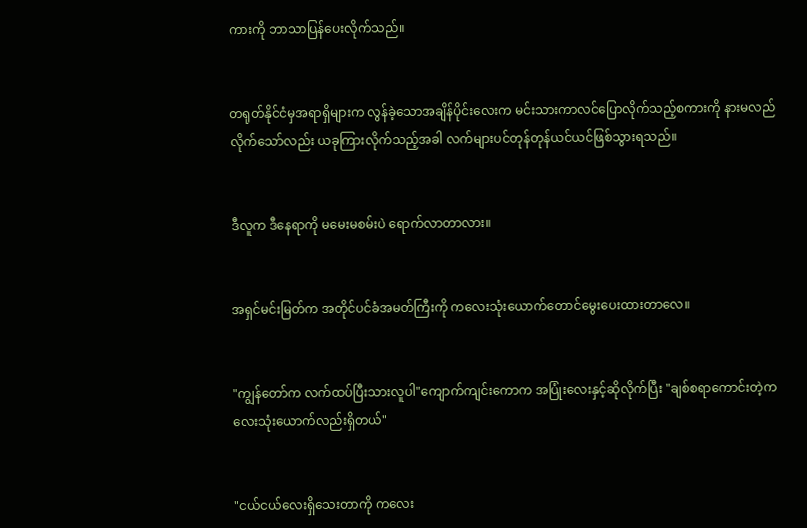ကားကို ဘာသာပြန်ပေးလိုက်သည်။


တရုတ်နိုင်ငံမှအရာရှိများက လွန်ခဲ့သောအချိန်ပိုင်းလေးက မင်းသားကာလင်ပြောလိုက်သည့်စကားကို နားမလည်လိုက်သော်လည်း ယခုကြားလိုက်သည့်အခါ လက်များပင်တုန်တုန်ယင်ယင်ဖြစ်သွားရသည်။


ဒီလူက ဒီနေရာကို မမေးမစမ်းပဲ ရောက်လာတာလား။


အရှင်မင်းမြတ်က အတိုင်ပင်ခံအမတ်ကြီးကို ကလေးသုံးယောက်တောင်မွေးပေးထားတာလေ။


"ကျွန်တော်က လက်ထပ်ပြီးသားလူပါ"ကျောက်ကျင်းကောက အပြုံးလေးနှင့်ဆိုလိုက်ပြီး "ချစ်စရာကောင်းတဲ့ကလေးသုံးယောက်လည်းရှိတယ်"


"ငယ်ငယ်လေးရှိသေးတာကို ကလေး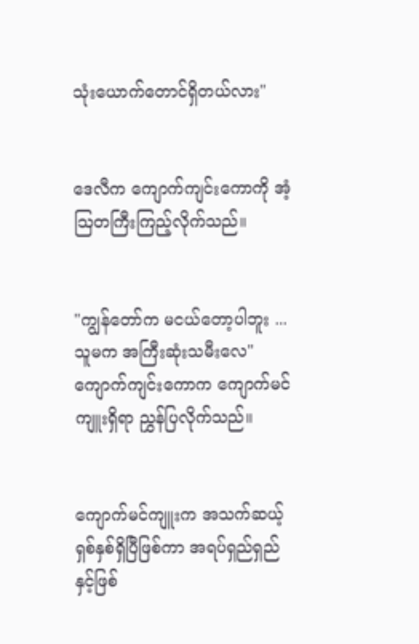သုံးယောက်တောင်ရှိတယ်လား"


ဒေလီက ကျောက်ကျင်းကောကို အံ့သြတကြီးကြည့်လိုက်သည်။


"ကျွန်တော်က မငယ်တော့ပါဘူး ...သူမက အကြီးဆုံးသမီးလေ"ကျောက်ကျင်းကောက ကျောက်မင်ကျူးရှိရာ ညွှန်ပြလိုက်သည်။


ကျောက်မင်ကျူးက အသက်ဆယ့်ရှစ်နှစ်ရှိပြီဖြစ်ကာ အရပ်ရှည်ရှည်နှင့်ဖြစ်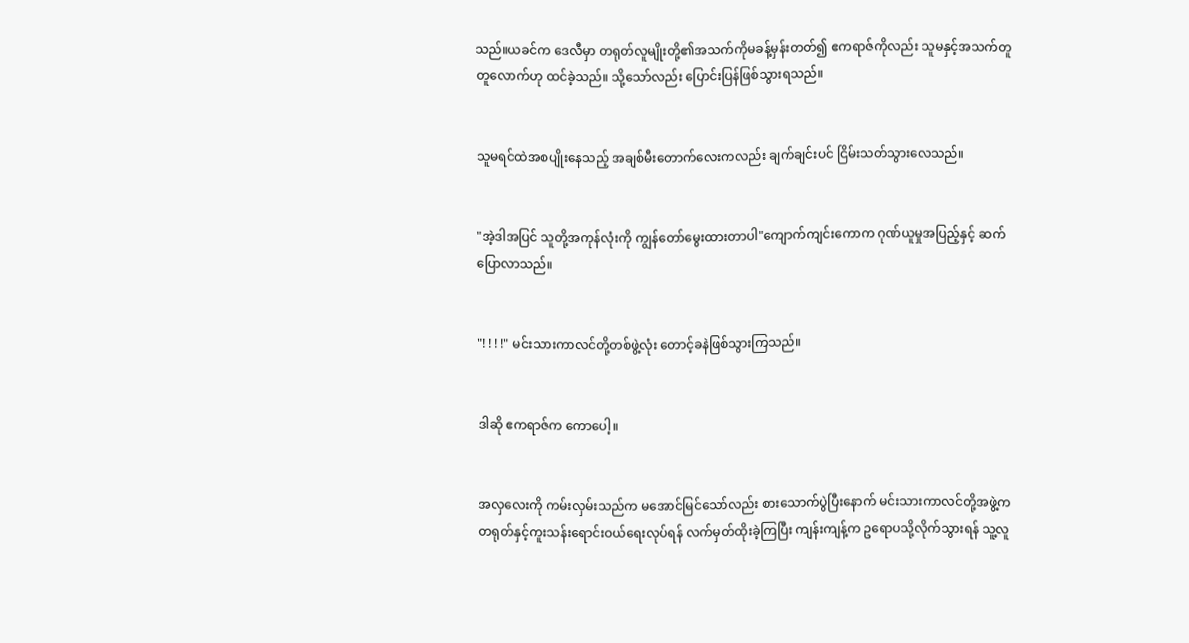သည်။ယခင်က ဒေလီမှာ တရုတ်လူမျိုးတို့၏အသက်ကိုမခန့်မှန်းတတ်၍ ဧကရာဇ်ကိုလည်း သူမနှင့်အသက်တူတူလောက်ဟု ထင်ခဲ့သည်။ သို့သော်လည်း ပြောင်းပြန်ဖြစ်သွားရသည်။


သူမရင်ထဲအစပျိုးနေသည့် အချစ်မီးတောက်လေးကလည်း ချက်ချင်းပင် ငြိမ်းသတ်သွားလေသည်။


"အဲ့ဒါအပြင် သူတို့အကုန်လုံးကို ကျွန်တော်မွေးထားတာပါ"ကျောက်ကျင်းကောက ဂုဏ်ယူမှုအပြည့်နှင့် ဆက်ပြောလာသည်။


"! ! ! !" မင်းသားကာလင်တို့တစ်ဖွဲ့လုံး တောင့်ခနဲဖြစ်သွားကြသည်။


ဒါဆို ဧကရာဇ်က ကောပေါ့။


အလှလေးကို ကမ်းလှမ်းသည်က မအောင်မြင်သော်လည်း စားသောက်ပွဲပြီးနောက် မင်းသားကာလင်တို့အဖွဲ့က တရုတ်နှင့်ကူးသန်းရောင်းဝယ်ရေးလုပ်ရန် လက်မှတ်ထိုးခဲ့ကြပြီး ကျန်းကျန့်က ဥရောပသို့လိုက်သွားရန် သူ့လူ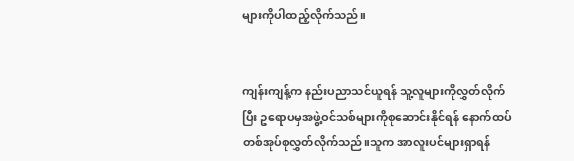များကိုပါထည့်လိုက်သည်။


ကျန်းကျန့်က နည်းပညာသင်ယူရန် သူ့လူများကိုလွှတ်လိုက်ပြီး ဥရောပမှအဖွဲ့ဝင်သစ်များကိုစုဆောင်းနိုင်ရန် နောက်ထပ်တစ်အုပ်စုလွှတ်လိုက်သည်။သူက အာလူးပင်များရှာရန်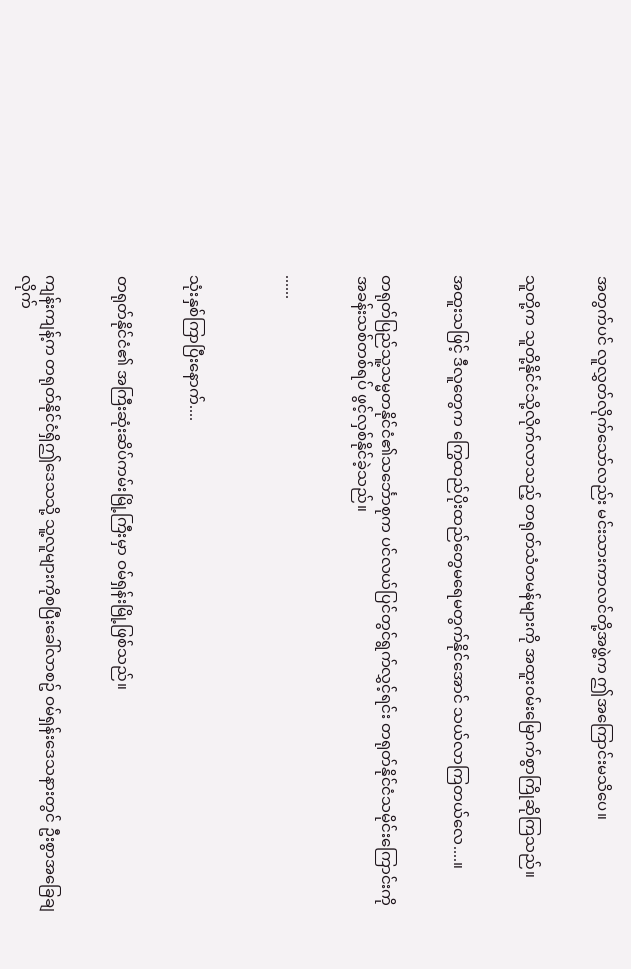အတွက်ပင် လူလွှတ်လိုက်သော်လည်း မင်းသားကာလင်တို့အဖွဲ့က ဤအကြောင်းမသိပေ။


သူတို့က သူတို့နိုင်ငံသို့လိုက်လာသည့် တရုတ်သံတမန်များကို အထူးဝမ်းမြောက်စွာကြိုဆိုကြသည်။


အထူးသဖြင့် ဒီလူတွေက ကြွေထည်ပိုးထည်တွေမရေမတွက်နိုင်အောင် သယ်လာကြတယ်လေ....။


တရုတ်ပြည်သူ့သမ္မတနိုင်ငံ၏သင်္ဘောစုက ပင်လယ်ပြင်တွင်ရွက်လွှင့်ရင်း တရုတ်နိုင်ငံသမိုင်းကြောင်းကို အခန်းသစ်တစ်ရပ် ဖွင့်လှစ်နိုင်ခဲ့သည်။


......



သုံးနှစ်ကြာပြီးနောက်....


တရုတ်နိုင်ငံ၏ အကြီးဆုံးဆိပ်ကမ်းမြို့ကြီးမှာ ဝမ်ရှန်းမြို့ဖြစ်သည်။


ကျန်းကျန့်က တရုတ်နိုင်ငံရှိဤဒေသသို့ သူ့လူများကိုစပြီးခေါ်လာစဥ် ဝမ်ရှန်းဒေသနားတွင် ဦးစွာအခြေချလိုက်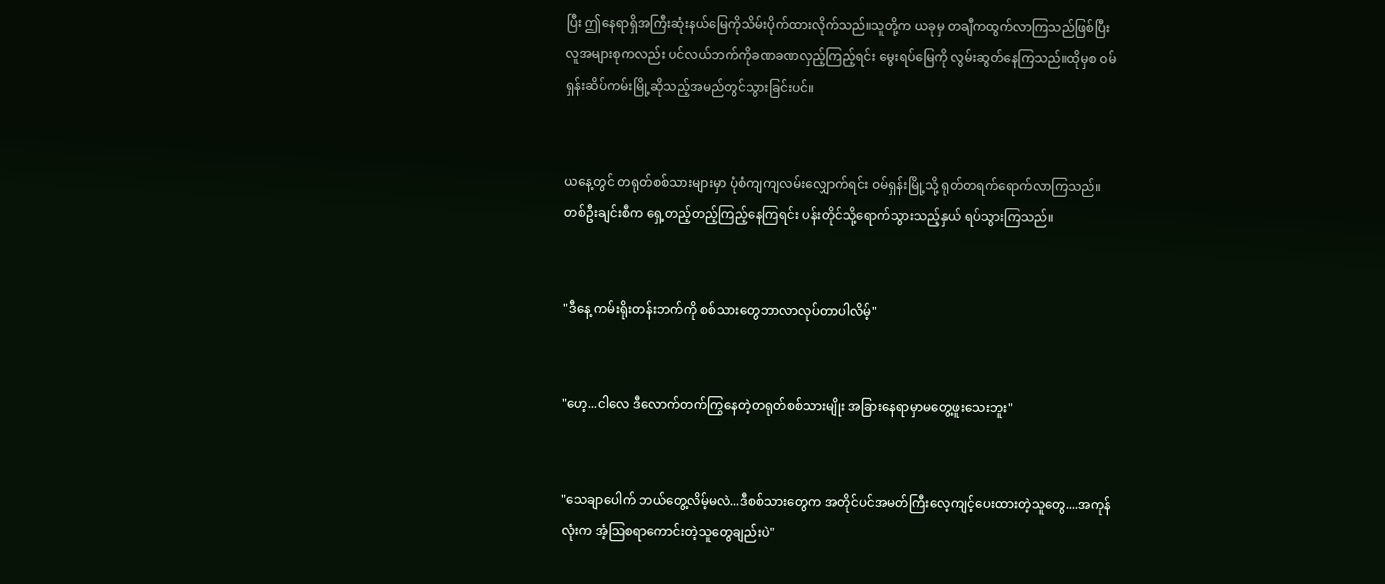ပြီး ဤနေရာရှိအကြီးဆုံးနယ်မြေကိုသိမ်းပိုက်ထားလိုက်သည်။သူတို့က ယခုမှ တချီကထွက်လာကြသည်ဖြစ်ပြီး လူအများစုကလည်း ပင်လယ်ဘက်ကိုခဏခဏလှည့်ကြည့်ရင်း မွေးရပ်မြေကို လွမ်းဆွတ်နေကြသည်။ထိုမှစ ဝမ်ရှန်းဆိပ်ကမ်းမြို့ဆိုသည့်အမည်တွင်သွားခြင်းပင်။


ယနေ့တွင် တရုတ်စစ်သားများမှာ ပုံစံကျကျလမ်းလျှောက်ရင်း ဝမ်ရှန်းမြို့သို့ ရုတ်တရက်ရောက်လာကြသည်။ တစ်ဦးချင်းစီက ရှေ့တည့်တည့်ကြည့်နေကြရင်း ပန်းတိုင်သို့ရောက်သွားသည့်နှယ် ရပ်သွားကြသည်။


"ဒီနေ့ ကမ်းရိုးတန်းဘက်ကို စစ်သားတွေဘာလာလုပ်တာပါလိမ့်"


"ဟေ့...ငါလေ ဒီလောက်တက်ကြွနေတဲ့တရုတ်စစ်သားမျိုး အခြားနေရာမှာမတွေ့ဖူးသေးဘူး"


"သေချာပေါက် ဘယ်တွေ့လိမ့်မလဲ...ဒီစစ်သားတွေက အတိုင်ပင်အမတ်ကြီးလေ့ကျင့်ပေးထားတဲ့သူတွေ....အကုန်လုံးက အံ့သြစရာကောင်းတဲ့သူတွေချည်းပဲ"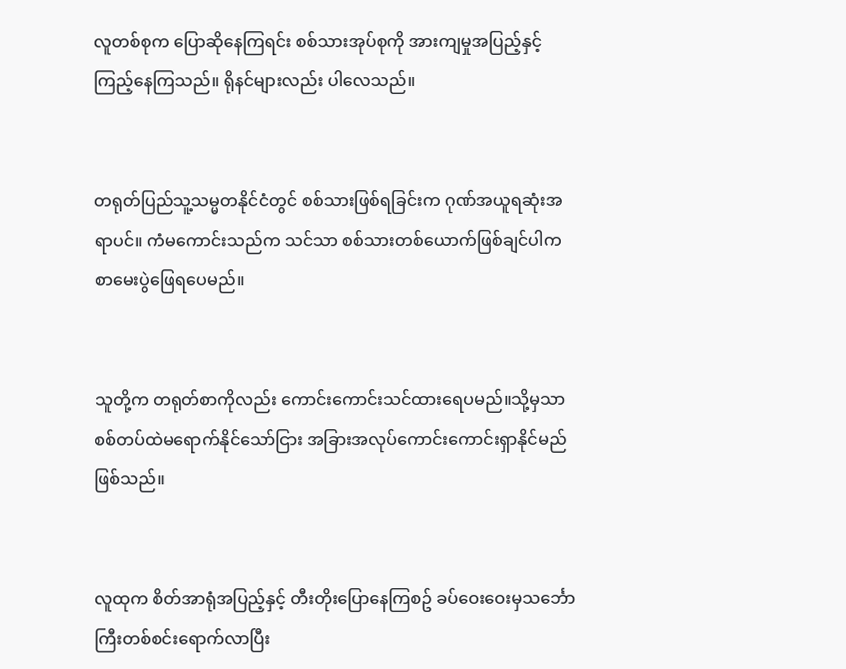လူတစ်စုက ပြောဆိုနေကြရင်း စစ်သားအုပ်စုကို အားကျမှုအပြည့်နှင့်ကြည့်နေကြသည်။ ရိုနင်များလည်း ပါလေသည်။


တရုတ်ပြည်သူ့သမ္မတနိုင်ငံတွင် စစ်သားဖြစ်ရခြင်းက ဂုဏ်အယူရဆုံးအရာပင်။ ကံမကောင်းသည်က သင်သာ စစ်သားတစ်ယောက်ဖြစ်ချင်ပါက စာမေးပွဲဖြေရပေမည်။


သူတို့က တရုတ်စာကိုလည်း ကောင်းကောင်းသင်ထားရေပမည်။သို့မှသာ စစ်တပ်ထဲမရောက်နိုင်သော်ငြား အခြားအလုပ်ကောင်းကောင်းရှာနိုင်မည်ဖြစ်သည်။


လူထုက စိတ်အာရုံအပြည့်နှင့် တီးတိုးပြောနေကြစဥ် ခပ်ဝေးဝေးမှသင်္ဘောကြီးတစ်စင်းရောက်လာပြီး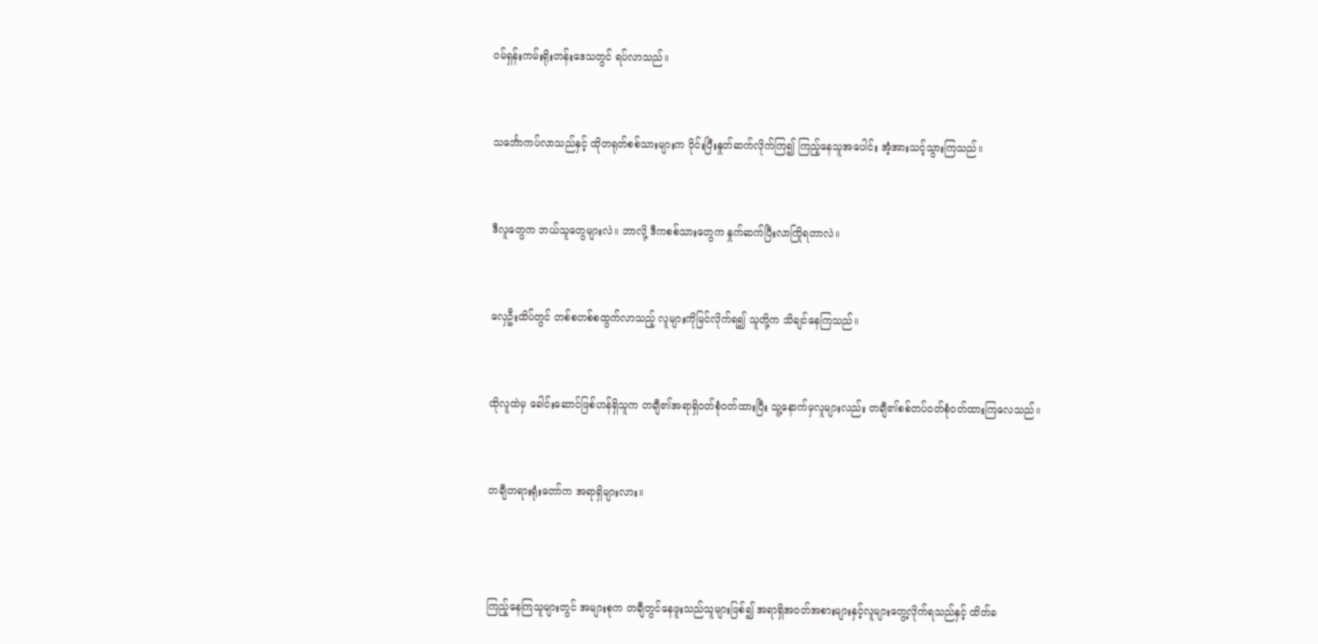ဝမ်ရှန်းကမ်းရိုးတန်းဒေသတွင် ရပ်လာသည်။


သင်္ဘောကပ်လာသည်နှင့် ထိုတရုတ်စစ်သားများက ဝိုင်းပြီးနှုတ်ဆက်လိုက်ကြ၍ ကြည့်နေသူအပေါင်း အံ့အားသင့်သွားကြသည်။


ဒီလူတွေက ဘယ်သူတွေများလဲ။ ဘာလို့ ဒီကစစ်သားတွေက နှုက်ဆက်ပြီးလာကြိုရတာလဲ။


လှေဦးထိပ်တွင် တစ်စတစ်စထွက်လာသည့် လူများကိုမြင်လိုက်ရ၍ သူတို့က သိချင်နေကြသည်။


ထိုလူထဲမှ ခေါင်းဆောင်ဖြစ်ဟန်ရှိသူက တချီ၏အရာရှိဝတ်စုံဝတ်ထားပြီး သူ့နောက်မှလူများလည်း တချီ၏စစ်တပ်ဝတ်စုံဝတ်ထားကြလေသည်။


တချီတရားရုံးတော်က အရာရှိများလား။



ကြည့်နေကြသူများတွင် အများစုက တချီတွင်နေဖူးသည်သူများဖြစ်၍ အရာရှိအဝတ်အစားများနှင့်လူများတွေ့လိုက်ရသည်နှင့် ထိတ်ခ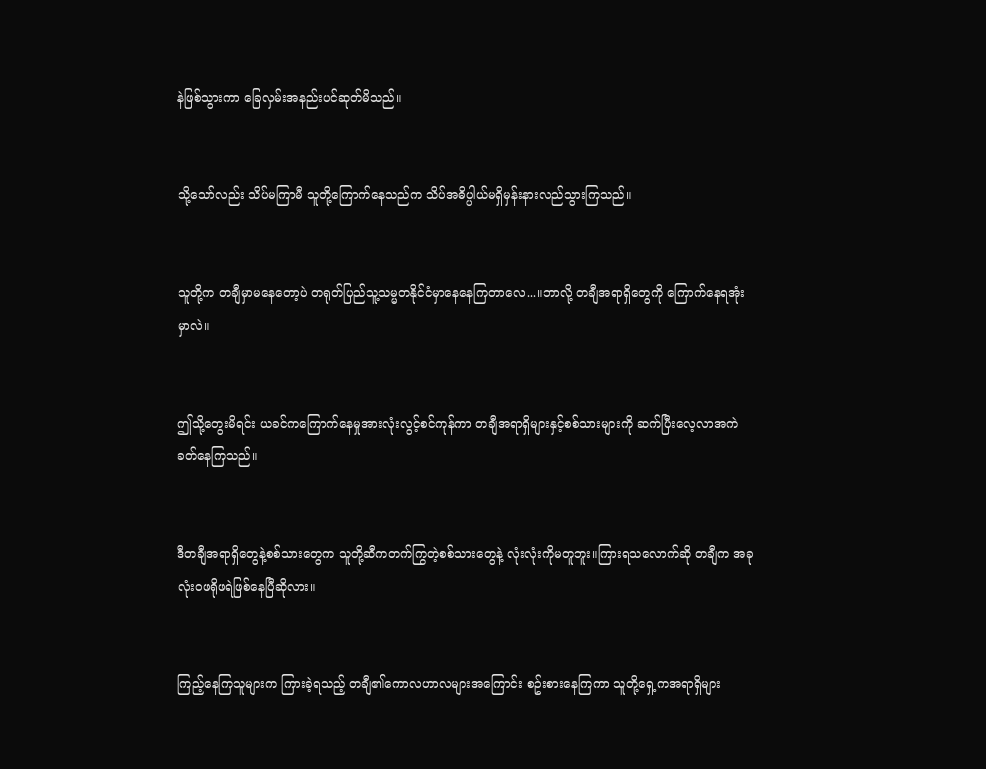နဲဖြစ်သွားကာ ခြေလှမ်းအနည်းပင်ဆုတ်မိသည်။


သို့သော်လည်း သိပ်မကြာမီ သူတို့ကြောက်နေသည်က သိပ်အဓိပ္ပါယ်မရှိမှန်းနားလည်သွားကြသည်။


သူတို့က တချီမှာမနေတော့ပဲ တရုတ်ပြည်သူ့သမ္မတနိုင်ငံမှာနေနေကြတာလေ...။ဘာလို့ တချီအရာရှိတွေကို ကြောက်နေရအုံးမှာလဲ။


ဤသို့တွေးမိရင်း ယခင်ကကြောက်နေမှုအားလုံးလွင့်စင်ကုန်ကာ တချီအရာရှိများနှင့်စစ်သားများကို ဆက်ပြီးလေ့လာအကဲခတ်နေကြသည်။


ဒီတချီအရာရှိတွေနဲ့စစ်သားတွေက သူတို့ဆီကတက်ကြွတဲ့စစ်သားတွေနဲ့ လုံးလုံးကိုမတူဘူး။ကြားရသလောက်ဆို တချီက အခုလုံးဝဖရိုဖရဲဖြစ်နေပြီဆိုလား။


ကြည့်နေကြသူများက ကြားခဲ့ရသည့် တချီ၏ကောလဟာလများအကြောင်း စဥ်းစားနေကြကာ သူတို့ရှေ့ကအရာရှိများ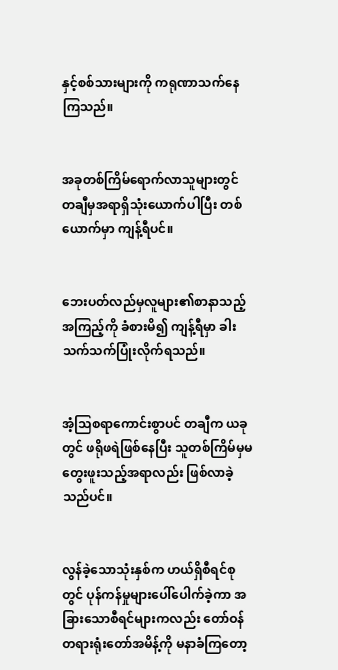နှင့်စစ်သားများကို ကရုဏာသက်နေကြသည်။


အခုတစ်ကြိမ်ရောက်လာသူများတွင် တချီမှအရာရှိသုံးယောက်ပါပြီး တစ်ယောက်မှာ ကျန့်ရီပင်။


ဘေးပတ်လည်မှလူများ၏စာနာသည့်အကြည့်ကို ခံစားမိ၍ ကျန့်ရီမှာ ခါးသက်သက်ပြုံးလိုက်ရသည်။


အံ့သြစရာကောင်းစွာပင် တချီက ယခုတွင် ဖရိုဖရဲဖြစ်နေပြီး သူတစ်ကြိမ်မှမတွေးဖူးသည့်အရာလည်း ဖြစ်လာခဲ့သည်ပင်။


လွန်ခဲ့သောသုံးနှစ်က ဟယ်ရှိစီရင်စုတွင် ပုန်ကန်မှုများပေါ်ပေါက်ခဲ့ကာ အခြားသောစီရင်များကလည်း တော်ဝန်တရားရုံးတော်အမိန့်ကို မနာခံကြတော့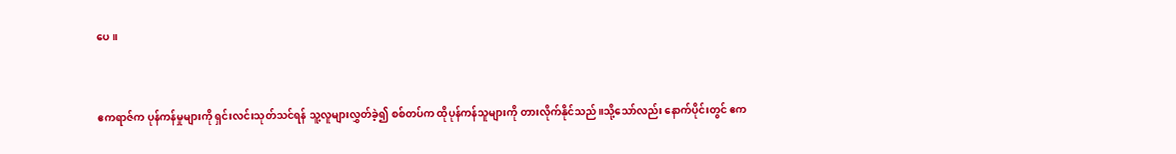ပေ။


ဧကရာဇ်က ပုန်ကန်မှုများကို ရှင်းလင်းသုတ်သင်ရန် သူ့လူများလွှတ်ခဲ့၍ စစ်တပ်က ထိုပုန်ကန်သူများကို တားလိုက်နိုင်သည်။သို့သော်လည်း နောက်ပိုင်းတွင် ဧက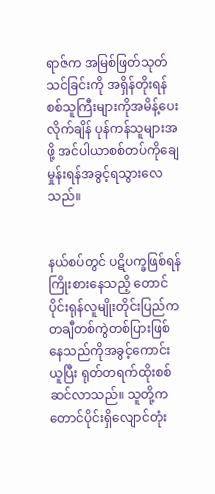ရာဇ်က အမြစ်ဖြတ်သုတ်သင်ခြင်းကို အရှိန်တိုးရန် စစ်သူကြီးများကိုအမိန့်ပေးလိုက်ချိန် ပုန်ကန်သူများအဖို့ အင်ပါယာစစ်တပ်ကိုချေမှုန်းရန်အခွင့်ရသွားလေသည်။


နယ်စပ်တွင် ပဋိပက္ခဖြစ်ရန်ကြိုးစားနေသညိ့ တောင်ပိုင်းရုန်လူမျိုးတိုင်းပြည်က တချီတစ်ကွဲတစ်ပြားဖြစ်နေသည်ကိုအခွင့်ကောင်းယူပြီး ရုတ်တရက်ထိုးစစ်ဆင်လာသည်။ သူတို့က တောင်ပိုင်းရှိလျောင်တုံး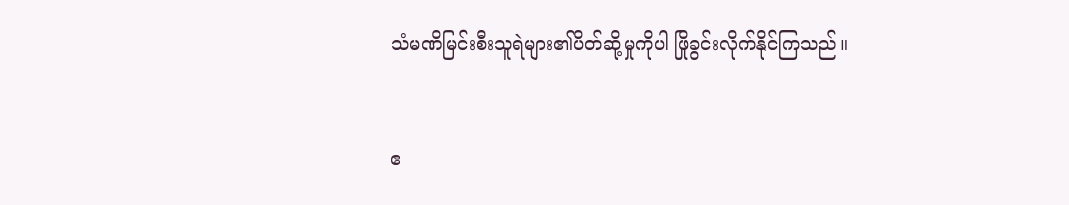သံမဏိမြင်းစီးသူရဲများ၏ပိတ်ဆို့မှုကိုပါ ဖြိုခွင်းလိုက်နိုင်ကြသည်။


ဧ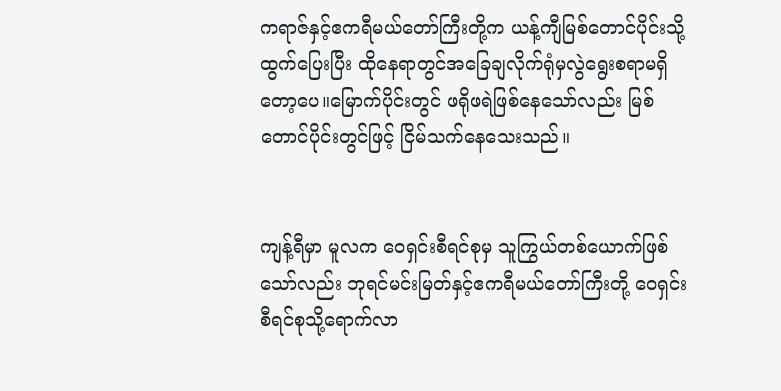ကရာဇ်နှင့်ဧကရီမယ်တော်ကြီးတို့က ယန့်ကျီမြစ်တောင်ပိုင်းသို့ထွက်ပြေးပြီး ထိုနေရာတွင်အခြေချလိုက်ရုံမှလွဲရွေးစရာမရှိတော့ပေ။မြောက်ပိုင်းတွင် ဖရိုဖရဲဖြစ်နေသော်လည်း မြစ်တောင်ပိုင်းတွင်ဖြင့် ငြိမ်သက်နေသေးသည်။


ကျန့်ရီမှာ မူလက ဝေရှင်းစီရင်စုမှ သူကြွယ်တစ်ယောက်ဖြစ်သော်လည်း ဘုရင်မင်းမြတ်နှင့်ဧကရီမယ်တော်ကြီးတို့ ဝေရှင်းစီရင်စုသို့ရောက်လာ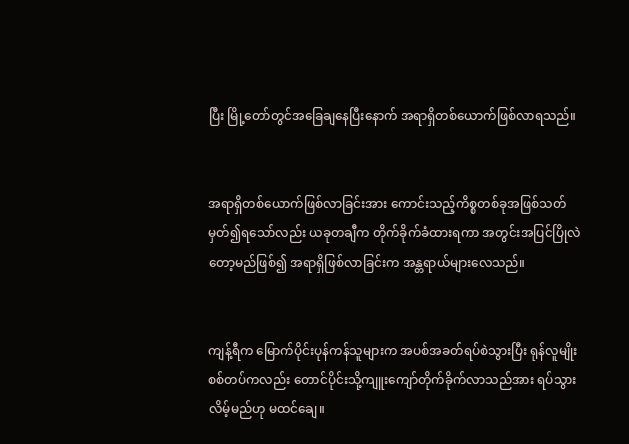ပြီး မြို့တော်တွင်အခြေချနေပြီးနောက် အရာရှိတစ်ယောက်ဖြစ်လာရသည်။


အရာရှိတစ်ယောက်ဖြစ်လာခြင်းအား ကောင်းသည့်ကိစ္စတစ်ခုအဖြစ်သတ်မှတ်၍ရသော်လည်း ယခုတချီက တိုက်ခိုက်ခံထားရကာ အတွင်းအပြင်ပြိုလဲတော့မည်ဖြစ်၍ အရာရှိဖြစ်လာခြင်းက အန္တရာယ်များလေသည်။


ကျန့်ရီက မြောက်ပိုင်းပုန်ကန်သူများက အပစ်အခတ်ရပ်စဲသွားပြီး ရုန်လူမျိုးစစ်တပ်ကလည်း တောင်ပိုင်းသို့ကျူးကျော်တိုက်ခိုက်လာသည်အား ရပ်သွားလိမ့်မည်ဟု မထင်ချေ။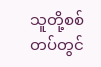သူတို့စစ်တပ်တွင်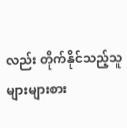လည်း တိုက်နိုင်သည့်သူ များများစား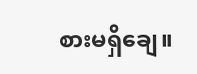စားမရှိချေ။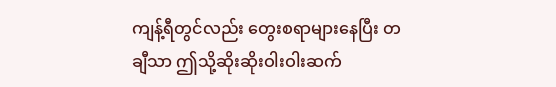ကျန့်ရီတွင်လည်း တွေးစရာများနေပြီး တချီသာ ဤသို့ဆိုးဆိုးဝါးဝါးဆက်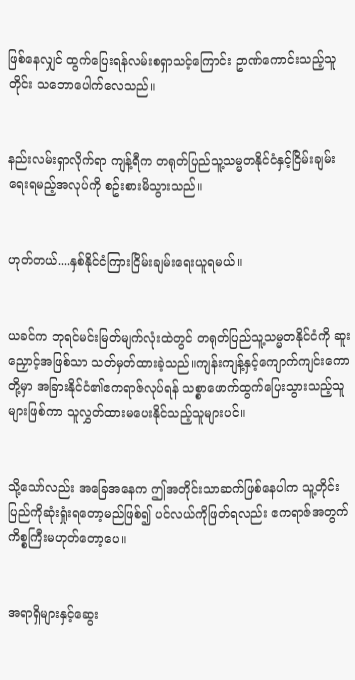ဖြစ်နေလျှင် ထွက်ပြေးရန်လမ်းစရှာသင့်ကြောင်း ဥာဏ်ကောင်းသည့်သူတိုင်း သဘောပေါက်လေသည်။


နည်းလမ်းရှာလိုက်ရာ ကျန့်ရီက တရုတ်ပြည်သူ့သမ္မတနိုင်ငံနှင့်ငြိမ်းချမ်းရေးရမည့်အလုပ်ကို စဥ်းစားမိသွားသည်။


ဟုတ်တယ်....နှစ်နိုင်ငံကြားငြိမ်းချမ်းရေးယူရမယ်။


ယခင်က ဘုရင်မင်းမြတ်မျက်လုံးထဲတွင် တရုတ်ပြည်သူ့သမ္မတနိုင်ငံကို ဆူးညှောင့်အဖြစ်သာ သတ်မှတ်ထားခဲ့သည်။ကျန်းကျန့်နှင့်ကျောက်ကျင်းကောတို့မှာ အခြားနိုင်ငံ၏ဧကရာဇ်လုပ်ရန် သစ္စာဖောက်ထွက်ပြေးသွားသည့်သူများဖြစ်ကာ သူလွှတ်ထားမပေးနိုင်သည့်သူများပင်။


သို့သော်လည်း အခြေအနေက ဤအတိုင်းသာဆက်ဖြစ်နေပါက သူ့တိုင်းပြည်ကိုဆုံးရှုံးရတော့မည်ဖြစ်၍ ပင်လယ်ကိုဖြတ်ရလည်း ဧကရာဇ်အတွက်ကိစ္စကြီးမဟုတ်တော့ပေ။


အရာရှိများနှင့်ဆွေး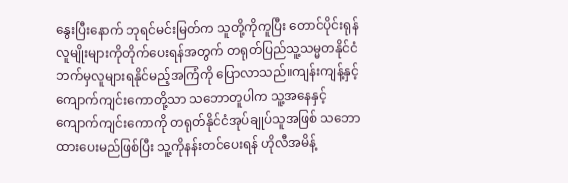နွေးပြီးနောက် ဘုရင်မင်းမြတ်က သူတို့ကိုကူပြီး တောင်ပိုင်းရုန်လူမျိုးများကိုတိုက်ပေးရန်အတွက် တရုတ်ပြည်သူ့သမ္မတနိုင်ငံဘက်မှလူများရနိုင်မည့်အကြံကို ပြောလာသည်။ကျန်းကျန့်နှင့်ကျောက်ကျင်းကောတို့သာ သဘောတူပါက သူ့အနေနှင့် ကျောက်ကျင်းကောကို တရုတ်နိုင်ငံအုပ်ချုပ်သူအဖြစ် သဘောထားပေးမည်ဖြစ်ပြီး သူ့ကိုနန်းတင်ပေးရန် ဟိုလီအမိန့်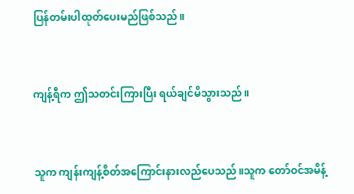ပြန်တမ်းပါထုတ်ပေးမည်ဖြစ်သည်။


ကျန့်ရီက ဤသတင်းကြားပြီး ရယ်ချင်မိသွားသည်။


သူက ကျန်းကျန့်စိတ်အကြောင်းနားလည်ပေသည်။သူက တော်ဝင်အမိန့်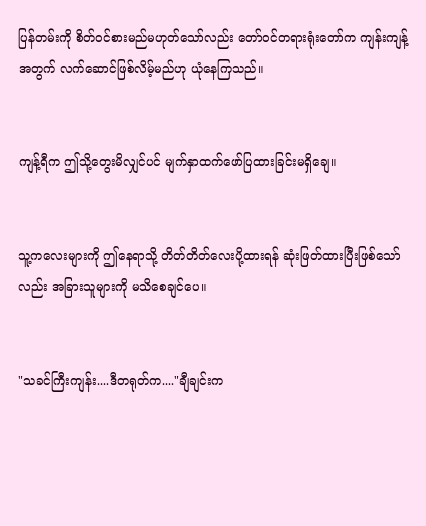ပြန်တမ်းကို စိတ်ဝင်စားမည်မဟုတ်သော်လည်း တော်ဝင်တရားရုံးတော်က ကျန်းကျန့်အတွက် လက်ဆောင်ဖြစ်လိမ့်မည်ဟု ယုံနေကြသည်။


ကျန့်ရီက ဤသို့တွေးမိလျှင်ပင် မျက်နှာထက်ဖော်ပြထားခြင်းမရှိချေ။


သူ့ကလေးများကို ဤနေရာသို့ တိတ်တိတ်လေးပို့ထားရန် ဆုံးဖြတ်ထားပြီးဖြစ်သော်လည်း အခြားသူများကို မသိစေချင်ပေ။


"သခင်ကြီးကျန်း....ဒီတရုတ်က...."ချီချင်းက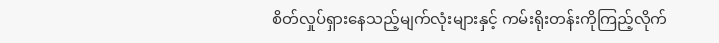စိတ်လှုပ်ရှားနေသည့်မျက်လုံးများနှင့် ကမ်းရိုးတန်းကိုကြည့်လိုက်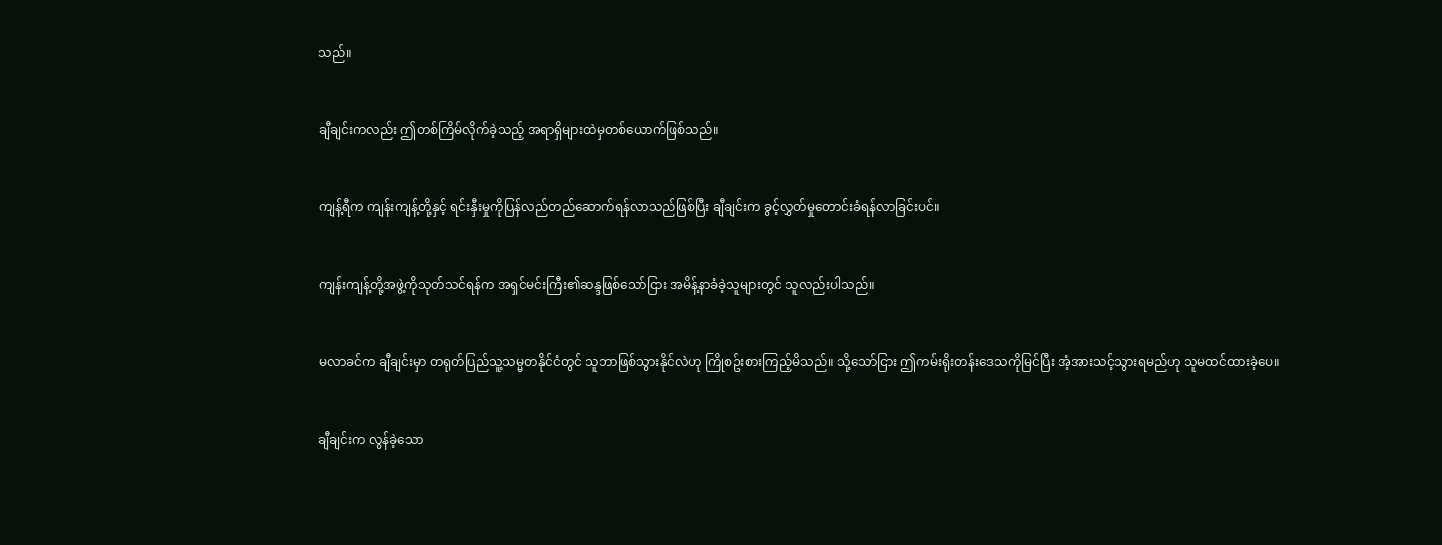သည်။


ချီချင်းကလည်း ဤတစ်ကြိမ်လိုက်ခဲ့သည့် အရာရှိများထဲမှတစ်ယောက်ဖြစ်သည်။


ကျန့်ရီက ကျန်းကျန့်တို့နှင့် ရင်းနှီးမှုကိုပြန်လည်တည်ဆောက်ရန်လာသည်ဖြစ်ပြီး ချီချင်းက ခွင့်လွှတ်မှုတောင်းခံရန်လာခြင်းပင်။


ကျန်းကျန့်တို့အဖွဲ့ကိုသုတ်သင်ရန်က အရှင်မင်းကြီး၏ဆန္ဒဖြစ်သော်ငြား အမိန့်နာခံခဲ့သူများတွင် သူလည်းပါသည်။


မလာခင်က ချီချင်းမှာ တရုတ်ပြည်သူ့သမ္မတနိုင်ငံတွင် သူဘာဖြစ်သွားနိုင်လဲဟု ကြိုစဥ်းစားကြည့်မိသည်။ သို့သော်ငြား ဤကမ်းရိုးတန်းဒေသကိုမြင်ပြီး အံ့အားသင့်သွားရမည်ဟု သူမထင်ထားခဲ့ပေ။


ချီချင်းက လွန်ခဲ့သော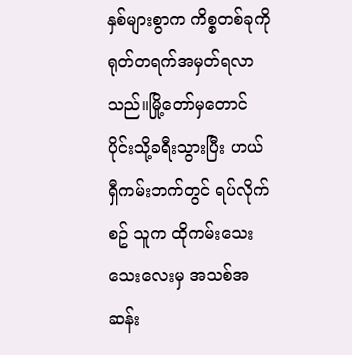နှစ်များစွာက ကိစ္စတစ်ခုကို ရုတ်တရက်အမှတ်ရလာသည်။မြို့တော်မှတောင်ပိုင်းသို့ခရီးသွားပြီး ဟယ်ရှီကမ်းဘက်တွင် ရပ်လိုက်စဥ် သူက ထိုကမ်းသေးသေးလေးမှ အသစ်အဆန်း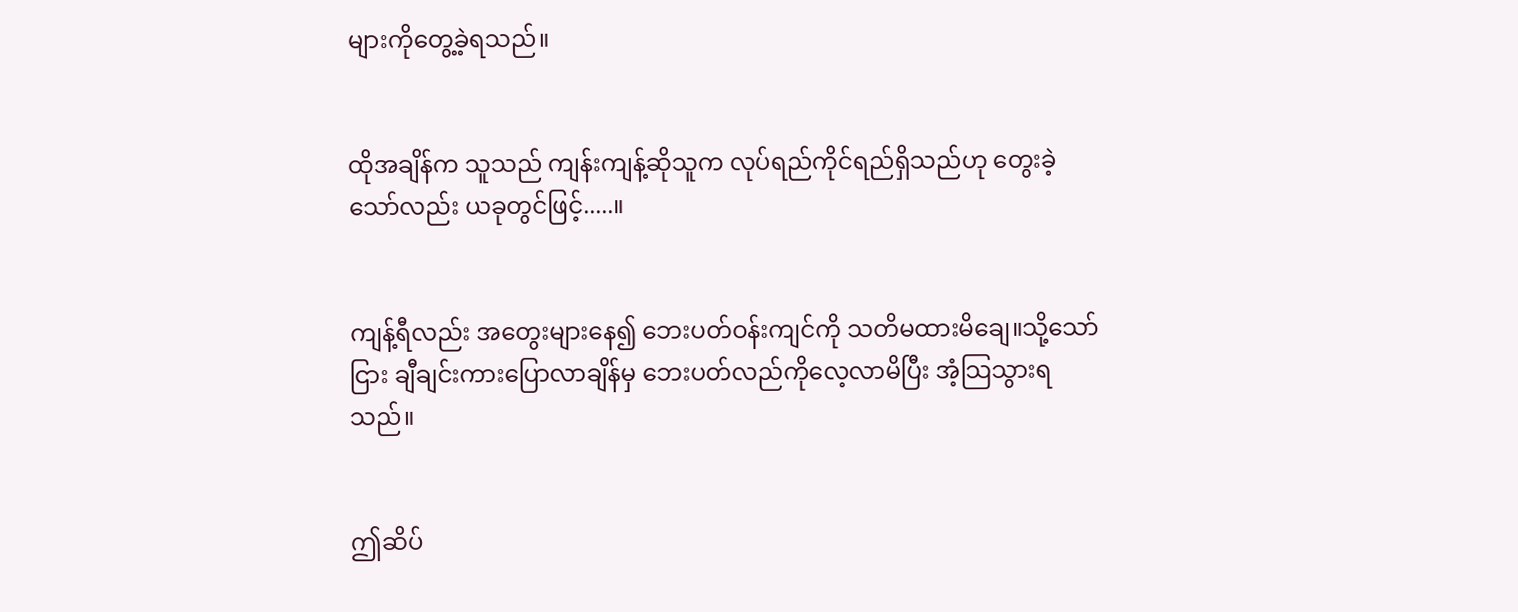များကိုတွေ့ခဲ့ရသည်။


ထိုအချိန်က သူသည် ကျန်းကျန့်ဆိုသူက လုပ်ရည်ကိုင်ရည်ရှိသည်ဟု တွေးခဲ့သော်လည်း ယခုတွင်ဖြင့်.....။


ကျန့်ရီလည်း အတွေးများနေ၍ ဘေးပတ်ဝန်းကျင်ကို သတိမထားမိချေ။သို့သော်ငြား ချီချင်းကားပြောလာချိန်မှ ဘေးပတ်လည်ကိုလေ့လာမိပြီး အံ့သြသွားရသည်။


ဤဆိပ်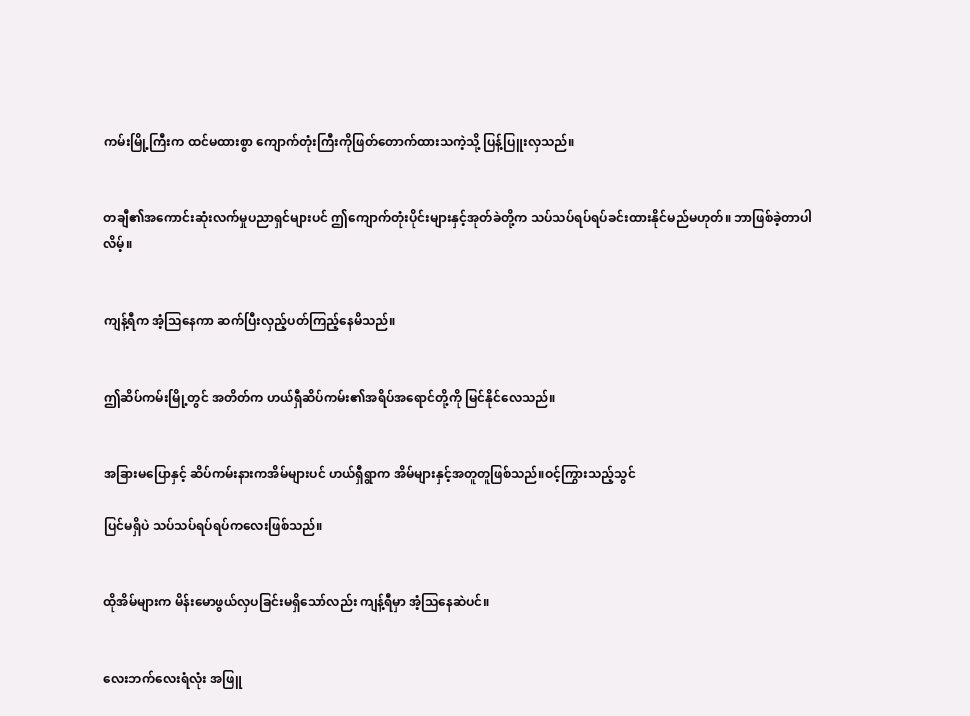ကမ်းမြို့ကြီးက ထင်မထားစွာ ကျောက်တုံးကြီးကိုဖြတ်တောက်ထားသကဲ့သို့ ပြန့်ပြူးလှသည်။


တချီ၏အကောင်းဆုံးလက်မှုပညာရှင်များပင် ဤကျောက်တုံးပိုင်းများနှင့်အုတ်ခဲတို့က သပ်သပ်ရပ်ရပ်ခင်းထားနိုင်မည်မဟုတ်။ ဘာဖြစ်ခဲ့တာပါလိမ့်။


ကျန့်ရီက အံ့သြနေကာ ဆက်ပြီးလှည့်ပတ်ကြည့်နေမိသည်။


ဤဆိပ်ကမ်းမြို့တွင် အတိတ်က ဟယ်ရှီဆိပ်ကမ်း၏အရိပ်အရောင်တို့ကို မြင်နိုင်လေသည်။


အခြားမပြောနှင့် ဆိပ်ကမ်းနားကအိမ်များပင် ဟယ်ရှီရွာက အိမ်များနှင့်အတူတူဖြစ်သည်။ဝင့်ကြွားသည့်သွင်

ပြင်မရှိပဲ သပ်သပ်ရပ်ရပ်ကလေးဖြစ်သည်။


ထိုအိမ်များက မိန်းမောဖွယ်လှပခြင်းမရှိသော်လည်း ကျန့်ရီမှာ အံ့သြနေဆဲပင်။


လေးဘက်လေးရံလုံး အဖြူ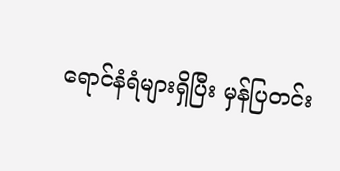ရောင်နံရံများရှိပြီး မှန်ပြတင်း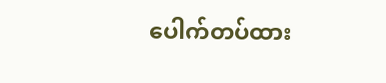ပေါက်တပ်ထား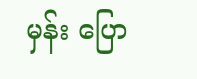မှန်း ပြော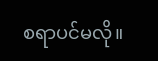စရာပင်မလို။